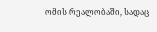ომის რეალობაში, სადაც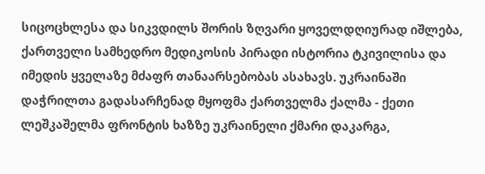სიცოცხლესა და სიკვდილს შორის ზღვარი ყოველდღიურად იშლება, ქართველი სამხედრო მედიკოსის პირადი ისტორია ტკივილისა და იმედის ყველაზე მძაფრ თანაარსებობას ასახავს. უკრაინაში დაჭრილთა გადასარჩენად მყოფმა ქართველმა ქალმა - ქეთი ლეშკაშელმა ფრონტის ხაზზე უკრაინელი ქმარი დაკარგა,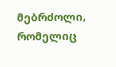მებრძოლი, რომელიც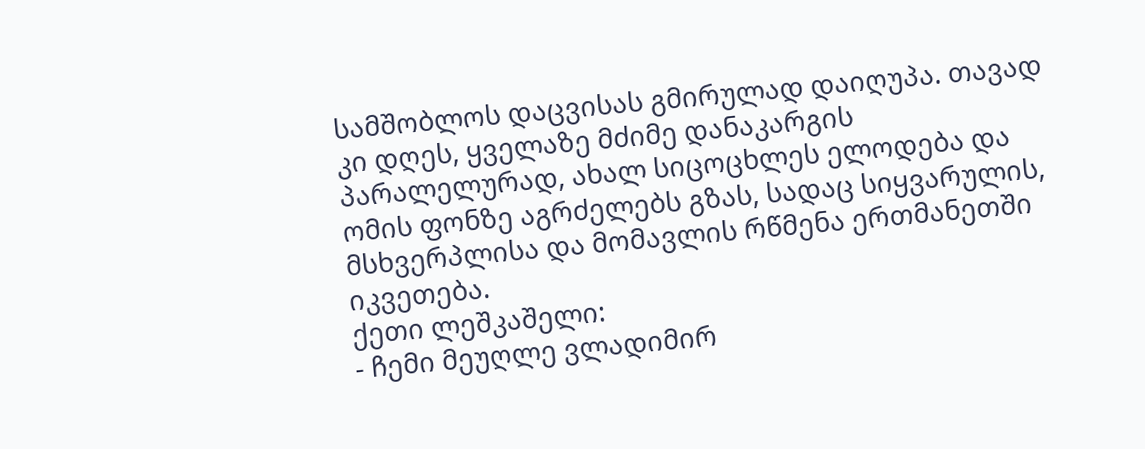სამშობლოს დაცვისას გმირულად დაიღუპა. თავად კი დღეს, ყველაზე მძიმე დანაკარგის პარალელურად, ახალ სიცოცხლეს ელოდება და ომის ფონზე აგრძელებს გზას, სადაც სიყვარულის, მსხვერპლისა და მომავლის რწმენა ერთმანეთში იკვეთება.
ქეთი ლეშკაშელი:
- ჩემი მეუღლე ვლადიმირ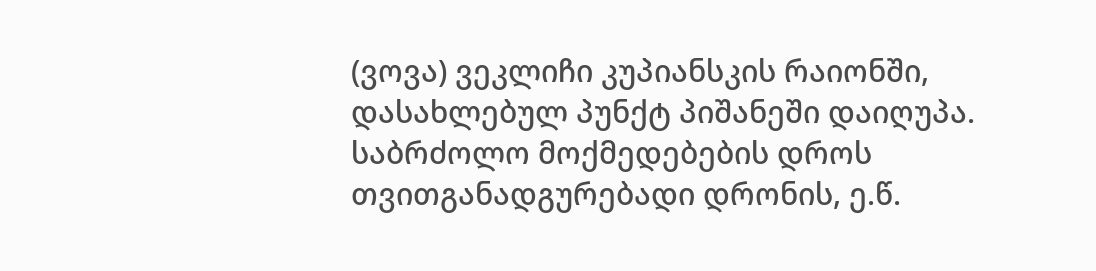(ვოვა) ვეკლიჩი კუპიანსკის რაიონში, დასახლებულ პუნქტ პიშანეში დაიღუპა. საბრძოლო მოქმედებების დროს თვითგანადგურებადი დრონის, ე.წ.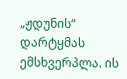„ჟდუნის“ დარტყმას ემსხვერპლა. ის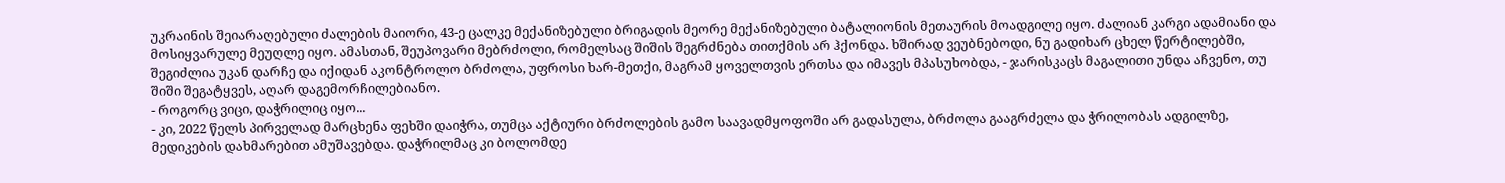უკრაინის შეიარაღებული ძალების მაიორი, 43-ე ცალკე მექანიზებული ბრიგადის მეორე მექანიზებული ბატალიონის მეთაურის მოადგილე იყო. ძალიან კარგი ადამიანი და მოსიყვარულე მეუღლე იყო. ამასთან, შეუპოვარი მებრძოლი, რომელსაც შიშის შეგრძნება თითქმის არ ჰქონდა. ხშირად ვეუბნებოდი, ნუ გადიხარ ცხელ წერტილებში, შეგიძლია უკან დარჩე და იქიდან აკონტროლო ბრძოლა, უფროსი ხარ-მეთქი, მაგრამ ყოველთვის ერთსა და იმავეს მპასუხობდა, - ჯარისკაცს მაგალითი უნდა აჩვენო, თუ შიში შეგატყვეს, აღარ დაგემორჩილებიანო.
- როგორც ვიცი, დაჭრილიც იყო...
- კი, 2022 წელს პირველად მარცხენა ფეხში დაიჭრა, თუმცა აქტიური ბრძოლების გამო საავადმყოფოში არ გადასულა, ბრძოლა გააგრძელა და ჭრილობას ადგილზე, მედიკების დახმარებით ამუშავებდა. დაჭრილმაც კი ბოლომდე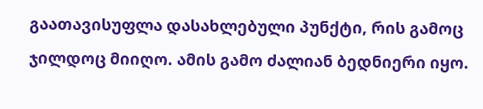გაათავისუფლა დასახლებული პუნქტი, რის გამოც ჯილდოც მიიღო. ამის გამო ძალიან ბედნიერი იყო.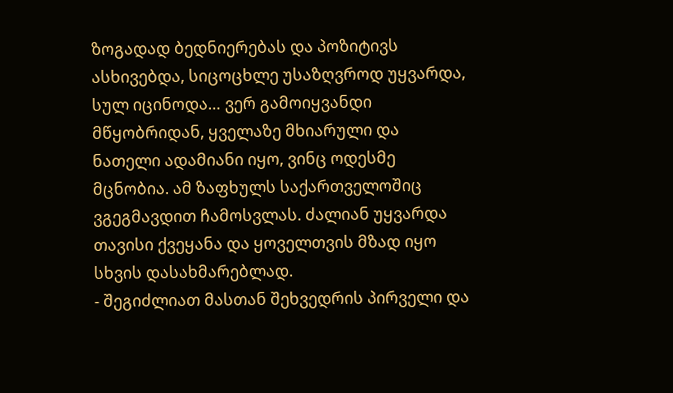ზოგადად ბედნიერებას და პოზიტივს ასხივებდა, სიცოცხლე უსაზღვროდ უყვარდა, სულ იცინოდა… ვერ გამოიყვანდი მწყობრიდან, ყველაზე მხიარული და ნათელი ადამიანი იყო, ვინც ოდესმე მცნობია. ამ ზაფხულს საქართველოშიც ვგეგმავდით ჩამოსვლას. ძალიან უყვარდა თავისი ქვეყანა და ყოველთვის მზად იყო სხვის დასახმარებლად.
- შეგიძლიათ მასთან შეხვედრის პირველი და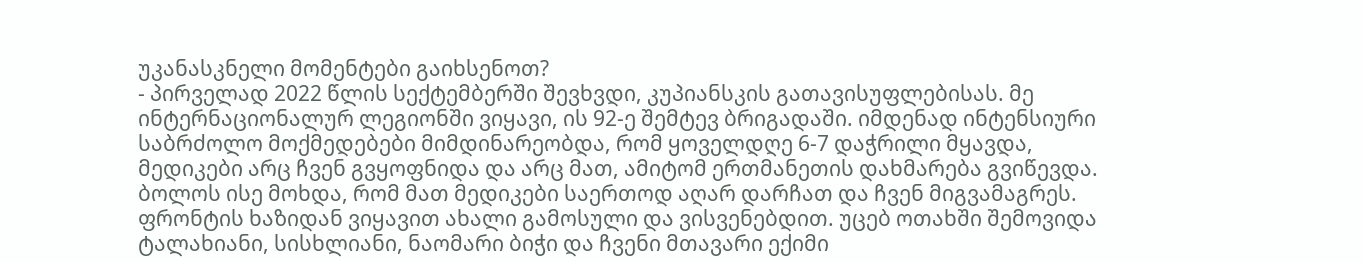უკანასკნელი მომენტები გაიხსენოთ?
- პირველად 2022 წლის სექტემბერში შევხვდი, კუპიანსკის გათავისუფლებისას. მე ინტერნაციონალურ ლეგიონში ვიყავი, ის 92-ე შემტევ ბრიგადაში. იმდენად ინტენსიური საბრძოლო მოქმედებები მიმდინარეობდა, რომ ყოველდღე 6-7 დაჭრილი მყავდა, მედიკები არც ჩვენ გვყოფნიდა და არც მათ, ამიტომ ერთმანეთის დახმარება გვიწევდა. ბოლოს ისე მოხდა, რომ მათ მედიკები საერთოდ აღარ დარჩათ და ჩვენ მიგვამაგრეს. ფრონტის ხაზიდან ვიყავით ახალი გამოსული და ვისვენებდით. უცებ ოთახში შემოვიდა ტალახიანი, სისხლიანი, ნაომარი ბიჭი და ჩვენი მთავარი ექიმი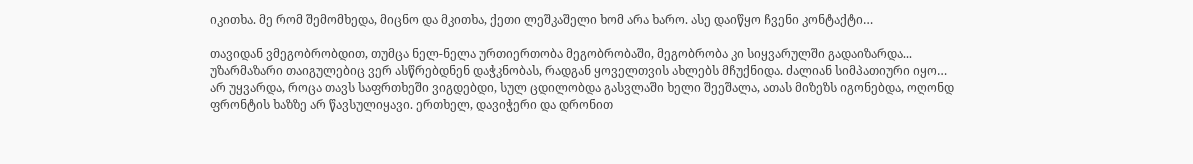იკითხა. მე რომ შემომხედა, მიცნო და მკითხა, ქეთი ლეშკაშელი ხომ არა ხარო. ასე დაიწყო ჩვენი კონტაქტი…

თავიდან ვმეგობრობდით, თუმცა ნელ-ნელა ურთიერთობა მეგობრობაში, მეგობრობა კი სიყვარულში გადაიზარდა... უზარმაზარი თაიგულებიც ვერ ასწრებდნენ დაჭკნობას, რადგან ყოველთვის ახლებს მჩუქნიდა. ძალიან სიმპათიური იყო… არ უყვარდა, როცა თავს საფრთხეში ვიგდებდი, სულ ცდილობდა გასვლაში ხელი შეეშალა, ათას მიზეზს იგონებდა, ოღონდ ფრონტის ხაზზე არ წავსულიყავი. ერთხელ, დავიჭერი და დრონით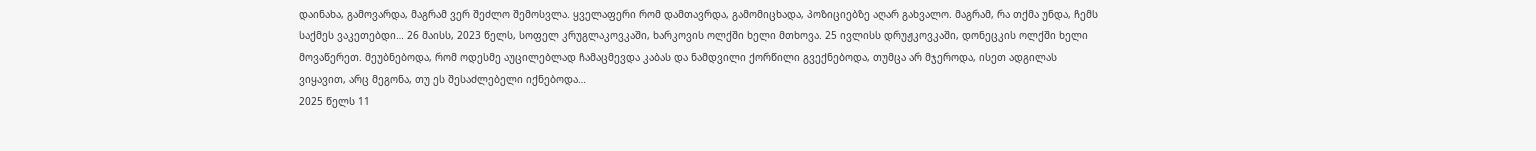დაინახა, გამოვარდა, მაგრამ ვერ შეძლო შემოსვლა. ყველაფერი რომ დამთავრდა, გამომიცხადა, პოზიციებზე აღარ გახვალო. მაგრამ, რა თქმა უნდა, ჩემს საქმეს ვაკეთებდი… 26 მაისს, 2023 წელს, სოფელ კრუგლაკოვკაში, ხარკოვის ოლქში ხელი მთხოვა. 25 ივლისს დრუჟკოვკაში, დონეცკის ოლქში ხელი მოვაწერეთ. მეუბნებოდა, რომ ოდესმე აუცილებლად ჩამაცმევდა კაბას და ნამდვილი ქორწილი გვექნებოდა, თუმცა არ მჯეროდა, ისეთ ადგილას ვიყავით, არც მეგონა, თუ ეს შესაძლებელი იქნებოდა…
2025 წელს 11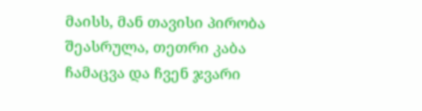მაისს, მან თავისი პირობა შეასრულა, თეთრი კაბა ჩამაცვა და ჩვენ ჯვარი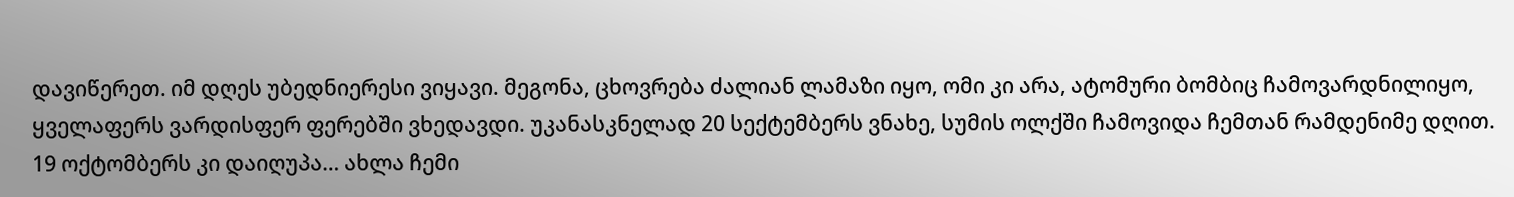დავიწერეთ. იმ დღეს უბედნიერესი ვიყავი. მეგონა, ცხოვრება ძალიან ლამაზი იყო, ომი კი არა, ატომური ბომბიც ჩამოვარდნილიყო, ყველაფერს ვარდისფერ ფერებში ვხედავდი. უკანასკნელად 20 სექტემბერს ვნახე, სუმის ოლქში ჩამოვიდა ჩემთან რამდენიმე დღით. 19 ოქტომბერს კი დაიღუპა… ახლა ჩემი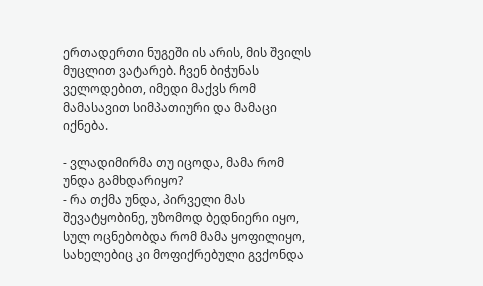ერთადერთი ნუგეში ის არის, მის შვილს მუცლით ვატარებ. ჩვენ ბიჭუნას ველოდებით, იმედი მაქვს რომ მამასავით სიმპათიური და მამაცი იქნება.

- ვლადიმირმა თუ იცოდა, მამა რომ უნდა გამხდარიყო?
- რა თქმა უნდა, პირველი მას შევატყობინე, უზომოდ ბედნიერი იყო, სულ ოცნებობდა რომ მამა ყოფილიყო, სახელებიც კი მოფიქრებული გვქონდა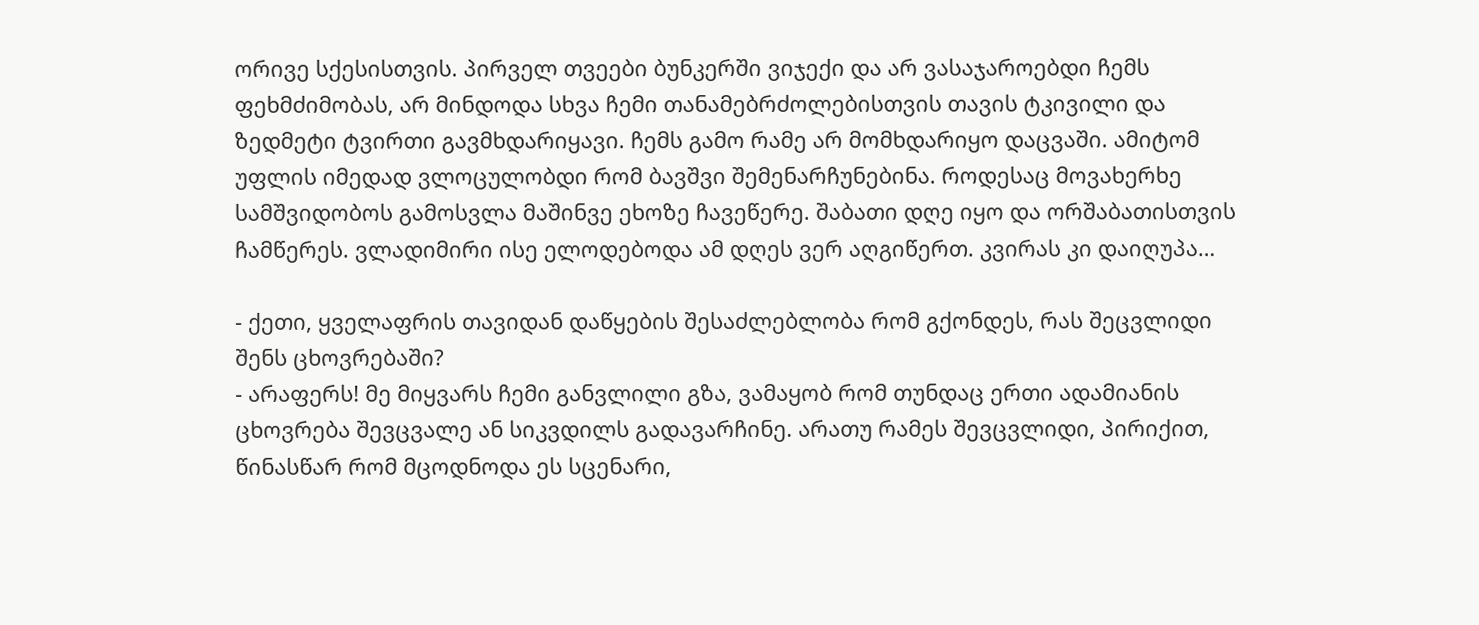ორივე სქესისთვის. პირველ თვეები ბუნკერში ვიჯექი და არ ვასაჯაროებდი ჩემს ფეხმძიმობას, არ მინდოდა სხვა ჩემი თანამებრძოლებისთვის თავის ტკივილი და ზედმეტი ტვირთი გავმხდარიყავი. ჩემს გამო რამე არ მომხდარიყო დაცვაში. ამიტომ უფლის იმედად ვლოცულობდი რომ ბავშვი შემენარჩუნებინა. როდესაც მოვახერხე სამშვიდობოს გამოსვლა მაშინვე ეხოზე ჩავეწერე. შაბათი დღე იყო და ორშაბათისთვის ჩამწერეს. ვლადიმირი ისე ელოდებოდა ამ დღეს ვერ აღგიწერთ. კვირას კი დაიღუპა…

- ქეთი, ყველაფრის თავიდან დაწყების შესაძლებლობა რომ გქონდეს, რას შეცვლიდი შენს ცხოვრებაში?
- არაფერს! მე მიყვარს ჩემი განვლილი გზა, ვამაყობ რომ თუნდაც ერთი ადამიანის ცხოვრება შევცვალე ან სიკვდილს გადავარჩინე. არათუ რამეს შევცვლიდი, პირიქით, წინასწარ რომ მცოდნოდა ეს სცენარი,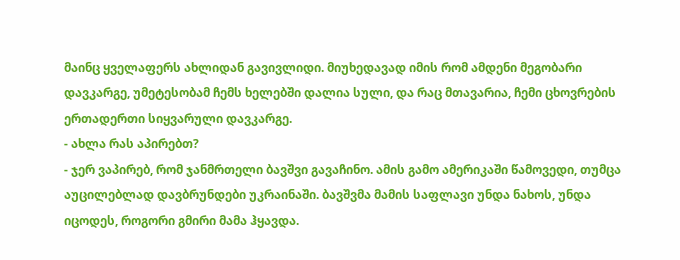მაინც ყველაფერს ახლიდან გავივლიდი. მიუხედავად იმის რომ ამდენი მეგობარი დავკარგე, უმეტესობამ ჩემს ხელებში დალია სული, და რაც მთავარია, ჩემი ცხოვრების ერთადერთი სიყვარული დავკარგე.
- ახლა რას აპირებთ?
- ჯერ ვაპირებ, რომ ჯანმრთელი ბავშვი გავაჩინო. ამის გამო ამერიკაში წამოვედი, თუმცა აუცილებლად დავბრუნდები უკრაინაში. ბავშვმა მამის საფლავი უნდა ნახოს, უნდა იცოდეს, როგორი გმირი მამა ჰყავდა.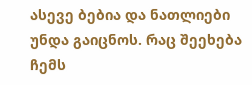ასევე ბებია და ნათლიები უნდა გაიცნოს. რაც შეეხება ჩემს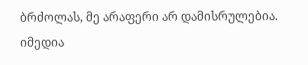ბრძოლას, მე არაფერი არ დამისრულებია. იმედია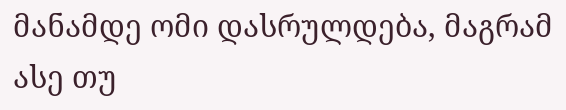მანამდე ომი დასრულდება, მაგრამ ასე თუ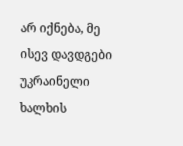არ იქნება, მე ისევ დავდგები უკრაინელი ხალხის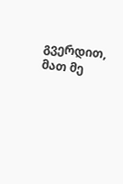გვერდით, მათ მე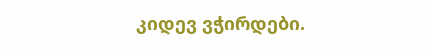კიდევ ვჭირდები.